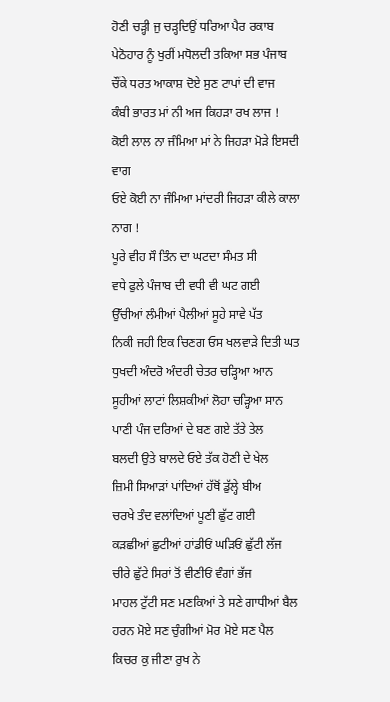ਹੋਣੀ ਚੜ੍ਹੀ ਜੁ ਚੜ੍ਹਦਿਉਂ ਧਰਿਆ ਪੈਰ ਰਕਾਬ
ਪੇਠੋਹਾਰ ਨੂੰ ਖੁਰੀਂ ਮਧੋਲਦੀ ਤਕਿਆ ਸਭ ਪੰਜਾਬ
ਚੌਂਕੇ ਧਰਤ ਆਕਾਸ਼ ਦੋਏ ਸੁਣ ਟਾਪਾਂ ਦੀ ਵਾਜ
ਕੰਬੀ ਭਾਰਤ ਮਾਂ ਨੀ ਅਜ ਕਿਹੜਾ ਰਖ ਲਾਜ !
ਕੋਈ ਲਾਲ ਨਾ ਜੰਮਿਆ ਮਾਂ ਨੇ ਜਿਹੜਾ ਮੋੜੇ ਇਸਦੀ ਵਾਗ
ਓਏ ਕੋਈ ਨਾ ਜੰਮਿਆ ਮਾਂਦਰੀ ਜਿਹੜਾ ਕੀਲੇ ਕਾਲਾ ਨਾਗ !
ਪੂਰੇ ਵੀਹ ਸੌ ਤਿੰਨ ਦਾ ਘਟਦਾ ਸੰਮਤ ਸੀ
ਵਧੇ ਫੁਲੇ ਪੰਜਾਬ ਦੀ ਵਧੀ ਵੀ ਘਟ ਗਈ
ਉੱਚੀਆਂ ਲੰਮੀਆਂ ਪੈਲੀਆਂ ਸੂਹੇ ਸਾਵੇ ਪੱਤ
ਨਿਕੀ ਜਹੀ ਇਕ ਚਿਣਗ ਓਸ ਖਲਵਾੜੇ ਦਿਤੀ ਘਤ
ਧੁਖਦੀ ਅੰਦਰੋ ਅੰਦਰੀ ਚੇਤਰ ਚੜ੍ਹਿਆ ਆਨ
ਸੂਹੀਆਂ ਲਾਟਾਂ ਲਿਸ਼ਕੀਆਂ ਲੋਹਾ ਚੜ੍ਹਿਆ ਸਾਨ
ਪਾਣੀ ਪੰਜ ਦਰਿਆਂ ਦੇ ਬਣ ਗਏ ਤੱਤੇ ਤੇਲ
ਬਲਦੀ ਉਤੇ ਬਾਲਦੇ ਓਏ ਤੱਕ ਹੋਣੀ ਦੇ ਖੇਲ
ਜ਼ਿਮੀ ਸਿਆੜਾਂ ਪਾਂਦਿਆਂ ਹੱਥੋਂ ਡੁੱਲ੍ਹੇ ਬੀਅ
ਚਰਖੇ ਤੰਦ ਵਲਾਂਦਿਆਂ ਪੂਣੀ ਛੁੱਟ ਗਈ
ਕੜਛੀਆਂ ਛੁਟੀਆਂ ਹਾਂਡੀਓਂ ਘੜਿਓਂ ਛੁੱਟੀ ਲੱਜ
ਚੀਰੇ ਛੁੱਟੇ ਸਿਰਾਂ ਤੋਂ ਵੀਣੀਓਂ ਵੰਗਾਂ ਭੱਜ
ਮਾਹਲ ਟੁੱਟੀ ਸਣ ਮਣਕਿਆਂ ਤੇ ਸਣੇ ਗਾਧੀਆਂ ਬੈਲ
ਹਰਨ ਮੋਏ ਸਣ ਚੁੰਗੀਆਂ ਮੋਰ ਮੋਏ ਸਣ ਪੈਲ
ਕਿਚਰ ਕੁ ਜੀਣਾ ਰੁਖ ਨੇ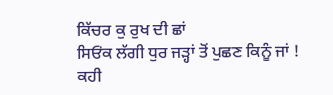ਕਿੱਚਰ ਕੁ ਰੁਖ ਦੀ ਛਾਂ
ਸਿਓਂਕ ਲੱਗੀ ਧੁਰ ਜੜ੍ਹਾਂ ਤੋਂ ਪੁਛਣ ਕਿਨੂੰ ਜਾਂ !
ਕਹੀ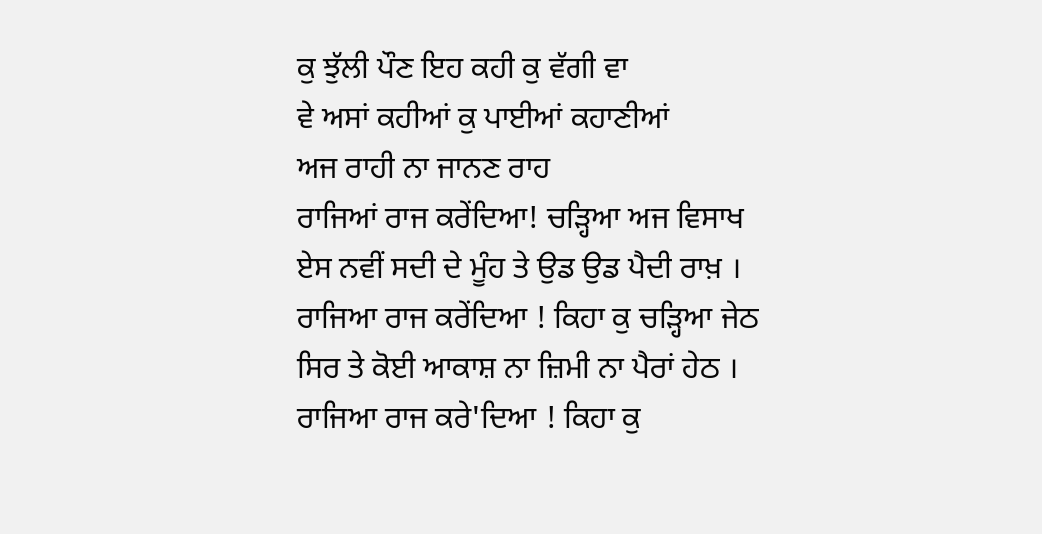ਕੁ ਝੁੱਲੀ ਪੌਣ ਇਹ ਕਹੀ ਕੁ ਵੱਗੀ ਵਾ
ਵੇ ਅਸਾਂ ਕਹੀਆਂ ਕੁ ਪਾਈਆਂ ਕਹਾਣੀਆਂ
ਅਜ ਰਾਹੀ ਨਾ ਜਾਨਣ ਰਾਹ
ਰਾਜਿਆਂ ਰਾਜ ਕਰੇਂਦਿਆ! ਚੜ੍ਹਿਆ ਅਜ ਵਿਸਾਖ
ਏਸ ਨਵੀਂ ਸਦੀ ਦੇ ਮੂੰਹ ਤੇ ਉਡ ਉਡ ਪੈਦੀ ਰਾਖ਼ ।
ਰਾਜਿਆ ਰਾਜ ਕਰੇਂਦਿਆ ! ਕਿਹਾ ਕੁ ਚੜ੍ਹਿਆ ਜੇਠ
ਸਿਰ ਤੇ ਕੋਈ ਆਕਾਸ਼ ਨਾ ਜ਼ਿਮੀ ਨਾ ਪੈਰਾਂ ਹੇਠ ।
ਰਾਜਿਆ ਰਾਜ ਕਰੇ'ਦਿਆ ! ਕਿਹਾ ਕੁ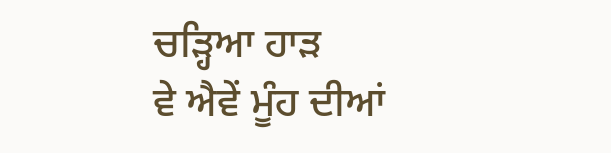ਚੜ੍ਹਿਆ ਹਾੜ
ਵੇ ਐਵੇਂ ਮੂੰਹ ਦੀਆਂ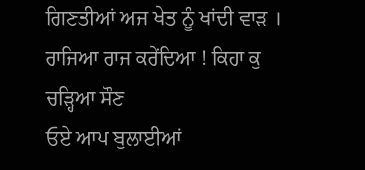ਗਿਣਤੀਆਂ ਅਜ ਖੇਤ ਨੂੰ ਖਾਂਦੀ ਵਾੜ ।
ਰਾਜਿਆ ਰਾਜ ਕਰੇਂਦਿਆ ! ਕਿਹਾ ਕੁ ਚੜ੍ਹਿਆ ਸੌਣ
ਓਏ ਆਪ ਬੁਲਾਈਆਂ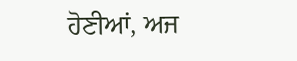ਹੋਣੀਆਂ, ਅਜ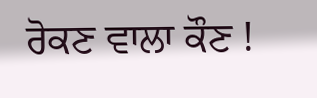ਰੋਕਣ ਵਾਲਾ ਕੌਣ !